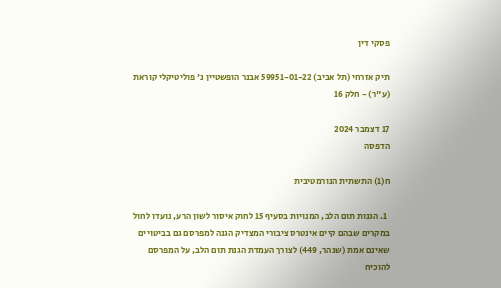פסקי דין

תיק אזרחי (תל אביב) 59951-01-22 אבנר הופשטיין נ' פוליטיקלי קוראת (ע"ר) - חלק 16

17 דצמבר 2024
הדפסה

ח(1) התשתית הנורמטיבית

  1. הגנות תום הלב, המנויות בסעיף 15 לחוק איסור לשון הרע, נועדו לחול במקרים שבהם קיים אינטרס ציבורי המצדיק הגנה למפרסם גם בביטויים שאינם אמת (שנהר, 449) לצורך העמדת הגנת תום הלב, על המפרסם להוכיח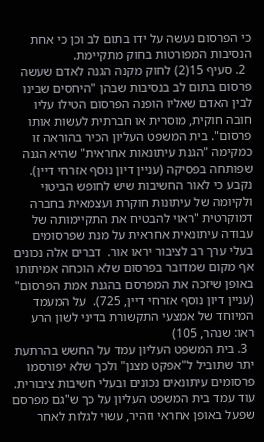כי הפרסום נעשה על ידו בתום לב וכן כי אחת הנסיבות המפורטות בחוק מתקיימת.
  2. סעיף 15(2) לחוק מקנה הגנה לאדם שעשה פרסום בתום לב בנסיבות שבהן "היחסים שבינו לבין האדם שאליו הופנה הפרסום הטילו עליו חובה חוקית, מוסרית או חברתית לעשות אותו פרסום". בית המשפט העליון הכיר בהוראה זו כמקימה "הגנת עיתונאות אחראית" שהיא הגנה שפותחה בפסיקה (עניין דיון נוסף אזרחי דיין).  נקבע כי לאור החשיבות שיש לחופש הביטוי ולקיומה של עיתונות חוקרת ועצמאית בחברה דמוקרטית "ראוי להבטיח את התקיימותה של עבודה עיתונאית אחראית על מנת שפרסומים בעלי ערך רב לציבור יראו אור.  דברים אלה נכונים אף מקום שמדובר בפרסום שלא הוכחה אמיתותו באופן שיזכה את המפרסם בהגנת אמת הפרסום" (עניין דיון נוסף אזרחי דיין, 725).  על המעמד המיוחד של אמצעי התקשורת בדיני לשון הרע ראו: שנהר, 105)
  3. בית המשפט העליון עמד על החשש בהרתעת יתר שתוביל ל"אפקט מצנן" ולכך שלא יפורסמו פרסומים עיתונאים נכונים ובעלי חשיבות ציבורית. עוד עמד בית המשפט העליון על כך ש"גם מפרסם שפעל באופן אחראי וזהיר, עשוי לגלות לאחר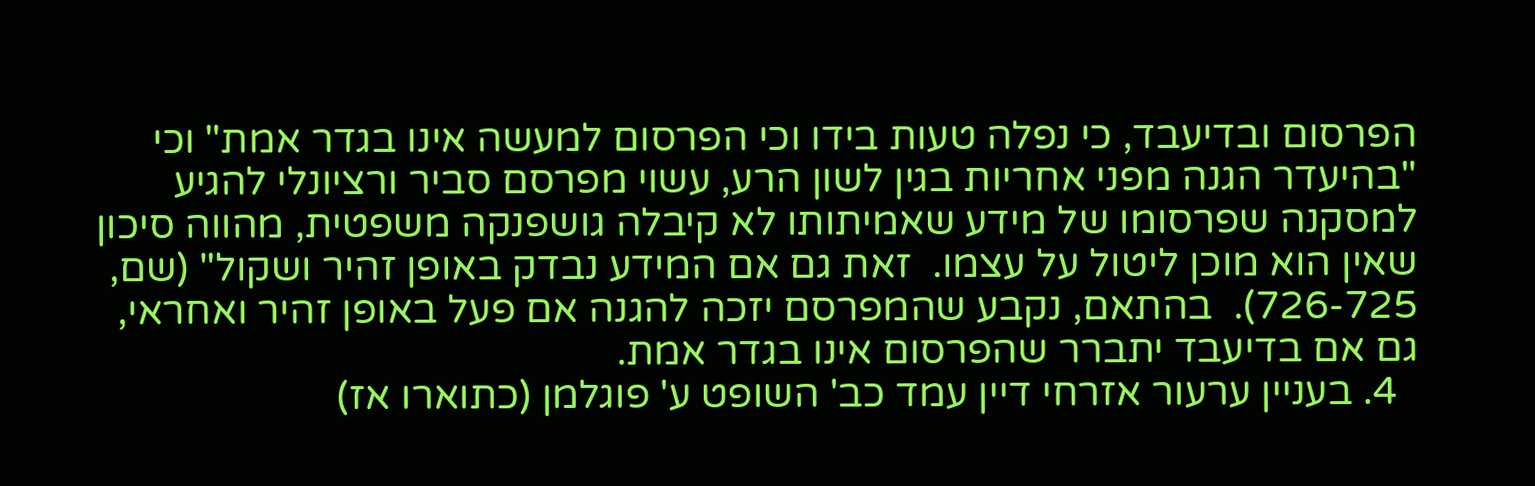הפרסום ובדיעבד, כי נפלה טעות בידו וכי הפרסום למעשה אינו בגדר אמת" וכי "בהיעדר הגנה מפני אחריות בגין לשון הרע, עשוי מפרסם סביר ורציונלי להגיע למסקנה שפרסומו של מידע שאמיתותו לא קיבלה גושפנקה משפטית, מהווה סיכון שאין הוא מוכן ליטול על עצמו.  זאת גם אם המידע נבדק באופן זהיר ושקול" (שם, 726-725).  בהתאם, נקבע שהמפרסם יזכה להגנה אם פעל באופן זהיר ואחראי, גם אם בדיעבד יתברר שהפרסום אינו בגדר אמת.
  4. בעניין ערעור אזרחי דיין עמד כב' השופט ע' פוגלמן (כתוארו אז)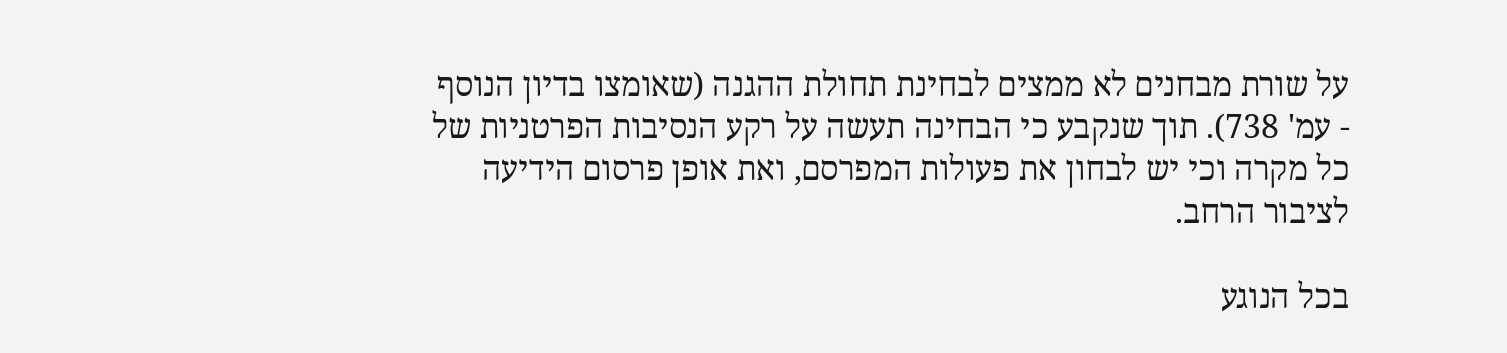על שורת מבחנים לא ממצים לבחינת תחולת ההגנה (שאומצו בדיון הנוסף - עמ' 738). תוך שנקבע כי הבחינה תעשה על רקע הנסיבות הפרטניות של כל מקרה וכי יש לבחון את פעולות המפרסם, ואת אופן פרסום הידיעה לציבור הרחב.

בכל הנוגע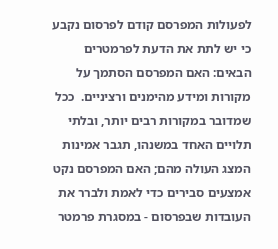לפעולות המפרסם קודם לפרסום נקבע כי יש לתת את הדעת לפרמטרים הבאים: האם המפרסם הסתמך על מקורות ומידע מהימנים ורציניים.  ככל שמדובר במקורות רבים יותר, ובלתי תלויים האחד במשנהו, תגבר אמינות המצג העולה מהם; האם המפרסם נקט אמצעים סבירים כדי לאמת ולברר את העובדות שבפרסום - במסגרת פרמטר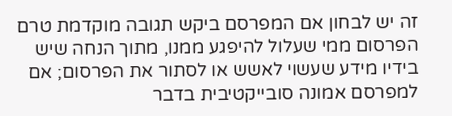זה יש לבחון אם המפרסם ביקש תגובה מוקדמת טרם הפרסום ממי שעלול להיפגע ממנו, מתוך הנחה שיש בידיו מידע שעשוי לאשש או לסתור את הפרסום; אם למפרסם אמונה סובייקטיבית בדבר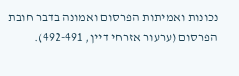נכונות ואמיתות הפרסום ואמונה בדבר חובת הפרסום (ערעור אזרחי דיין, 492-491).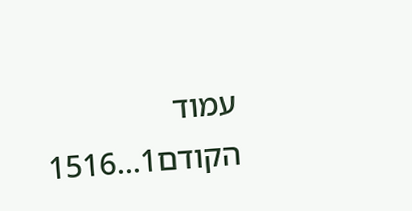עמוד הקודם1...1516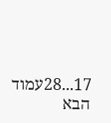17...28עמוד הבא